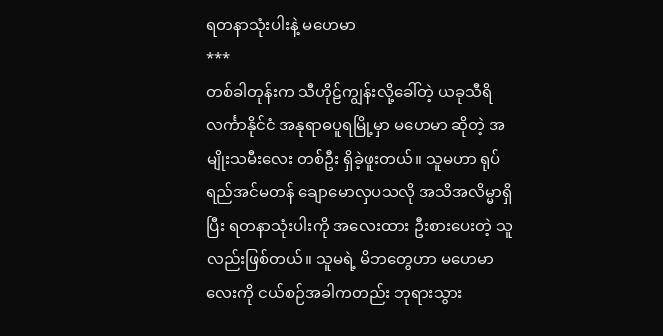ရတနာသုံးပါးနဲ့ မဟေမာ
***
တစ်ခါတုန်းက သီဟိုဠ်ကျွန်းလို့ခေါ်တဲ့ ယခုသီရိလင်္ကာနိုင်ငံ အနုရာဓပူရမြို့မှာ မဟေမာ ဆိုတဲ့ အမျိုးသမီးလေး တစ်ဦး ရှိခဲ့ဖူးတယ်။ သူမဟာ ရုပ်ရည်အင်မတန် ချောမောလှပသလို အသိအလိမ္မာရှိပြီး ရတနာသုံးပါးကို အလေးထား ဦးစားပေးတဲ့ သူလည်းဖြစ်တယ်။ သူမရဲ့ မိဘတွေဟာ မဟေမာလေးကို ငယ်စဉ်အခါကတည်း ဘုရားသွား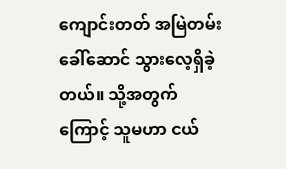ကျောင်းတတ် အမြဲတမ်းခေါ်ဆောင် သွားလေ့ရှိခဲ့တယ်။ သို့အတွက်ကြောင့် သူမဟာ ငယ်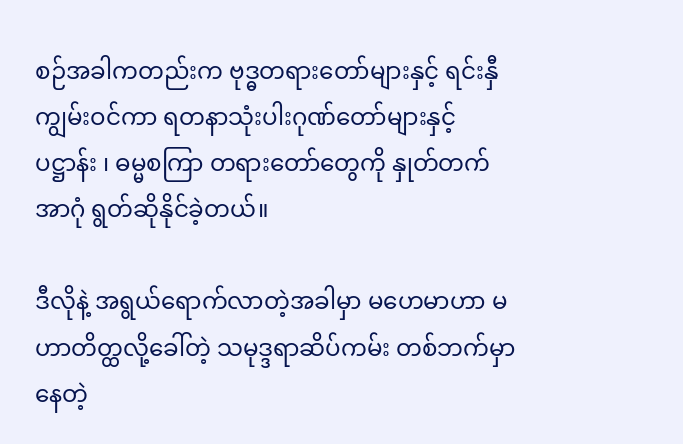စဉ်အခါကတည်းက ဗုဒ္ဓတရားတော်များနှင့် ရင်းနှီကျွမ်းဝင်ကာ ရတနာသုံးပါးဂုဏ်တော်များနှင့် ပဋ္ဌာန်း ၊ ဓမ္မစကြာ တရားတော်တွေကို နှုတ်တက်အာဂုံ ရွတ်ဆိုနိုင်ခဲ့တယ်။

ဒီလိုနဲ့ အရွယ်ရောက်လာတဲ့အခါမှာ မဟေမာဟာ မဟာတိတ္ထလို့ခေါ်တဲ့ သမုဒ္ဒရာဆိပ်ကမ်း တစ်ဘက်မှာ နေတဲ့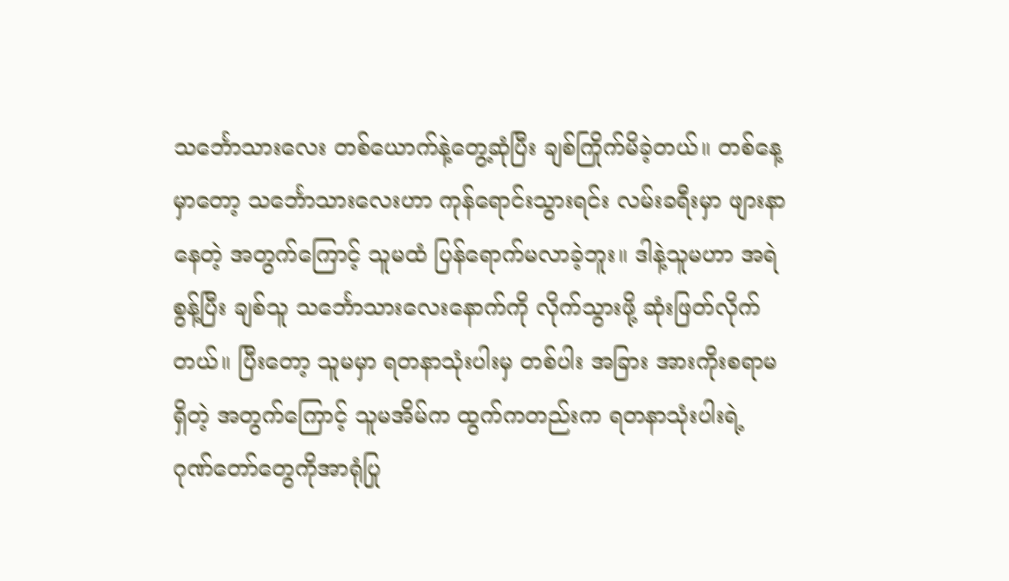သင်္ဘောသားလေး တစ်ယောက်နဲ့တွေ့ဆုံပြီး ချစ်ကြိုက်မိခဲ့တယ်။ တစ်နေ့မှာတော့ သင်္ဘောသားလေးဟာ ကုန်ရောင်းသွားရင်း လမ်းခရီးမှာ ဖျားနာနေတဲ့ အတွက်ကြောင့် သူမထံ ပြန်ရောက်မလာခဲ့ဘူး။ ဒါနဲ့သူမဟာ အရဲစွန့်ပြီး ချစ်သူ သင်္ဘောသားလေးနောက်ကို လိုက်သွားဖို့ ဆုံးဖြတ်လိုက်တယ်။ ပြီးတော့ သူမမှာ ရတနာသုံးပါးမှ တစ်ပါး အခြား အားကိုးစရာမရှိတဲ့ အတွက်ကြောင့် သူမအိမ်က ထွက်ကတည်းက ရတနာသုံးပါးရဲ့ ဂုဏ်တော်တွေကိုအာရုံပြု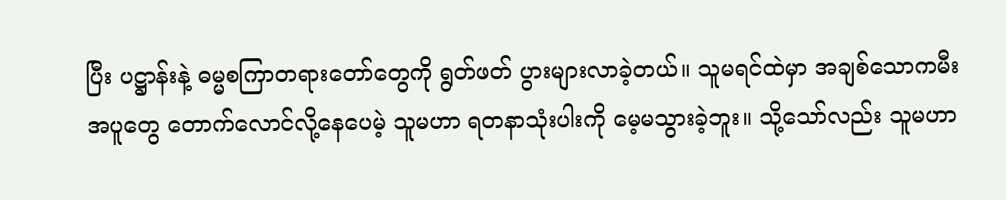ပြီး ပဋ္ဌာန်းနဲ့ ဓမ္မစကြာတရားတော်တွေကို ရွတ်ဖတ် ပွားများလာခဲ့တယ်။ သူမရင်ထဲမှာ အချစ်သောကမီးအပူတွေ တောက်လောင်လို့နေပေမဲ့ သူမဟာ ရတနာသုံးပါးကို မေ့မသွားခဲ့ဘူး။ သို့သော်လည်း သူမဟာ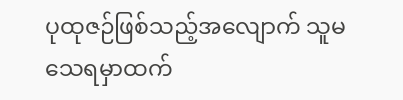ပုထုဇဉ်ဖြစ်သည့်အလျောက် သူမသေရမှာထက်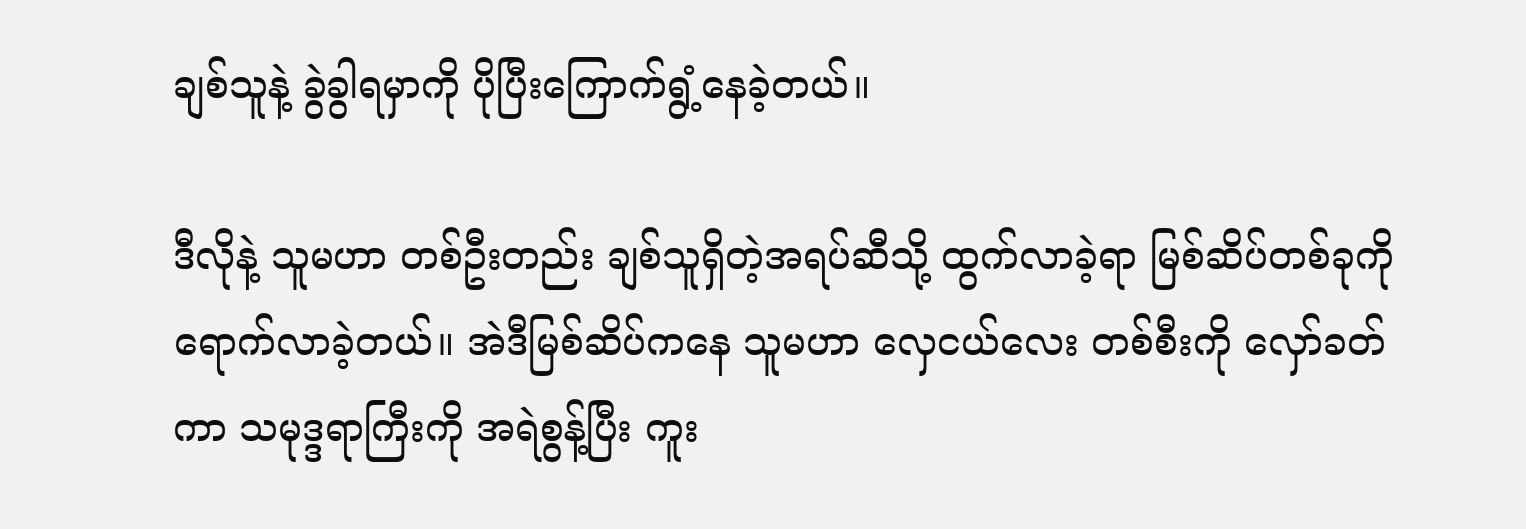ချစ်သူနဲ့ ခွဲခွါရမှာကို ပိုပြီးကြောက်ရွံ့နေခဲ့တယ်။

ဒီလိုနဲ့ သူမဟာ တစ်ဦးတည်း ချစ်သူရှိတဲ့အရပ်ဆီသို့ ထွက်လာခဲ့ရာ မြစ်ဆိပ်တစ်ခုကို ရောက်လာခဲ့တယ်။ အဲဒီမြစ်ဆိပ်ကနေ သူမဟာ လှေငယ်လေး တစ်စီးကို လှော်ခတ်ကာ သမုဒ္ဒရာကြီးကို အရဲစွန့်ပြီး ကူး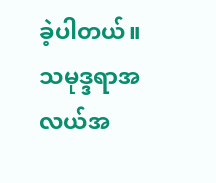ခဲ့ပါတယ်။ သမုဒ္ဒရာအလယ်အ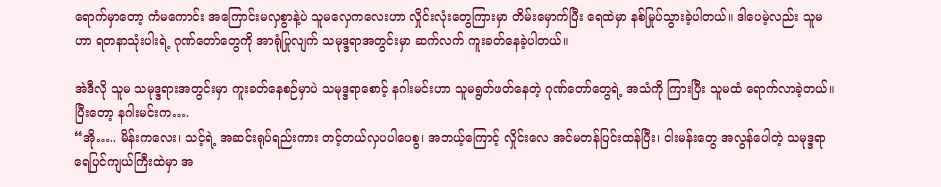ရောက်မှာတော့ ကံမကောင်း အကြောင်းမလှစွာနဲ့ပဲ သူမလှေကလေးဟာ လှိုင်းလုံးတွေကြားမှာ တိမ်းမှောက်ပြီး ရေထဲမှာ နစ်မြုပ်သွားခဲ့ပါတယ်။ ဒါပေမဲ့လည်း သူမဟာ ရတနာသုံးပါးရဲ့ ဂုဏ်တော်တွေကို အာရုံပြုလျက် သမုဒ္ဒရာအတွင်းမှာ ဆက်လက် ကူးခတ်နေခဲ့ပါတယ်။

အဲဒီလို သူမ သမုဒ္ဒရားအတွင်းမှာ ကူးခတ်နေစဉ်မှာပဲ သမုဒ္ဒရာစောင့် နဂါးမင်းဟာ သူမရွတ်ဖတ်နေတဲ့ ဂုဏ်တော်တွေရဲ့ အသံကို ကြားပြီး သူမထံ ရောက်လာခဲ့တယ်။ ပြီးတော့ နဂါးမင်းက….
“အို….. မိန်းကလေး၊ သင့်ရဲ့ အဆင်းရုပ်ရည်းကား တင့်တယ်လှပပါပေစွ၊ အဘယ့်ကြောင့် လှိုင်းလေ အင်မတန်ပြင်းထန်ပြီး၊ ငါးမန်းတွေ အလွန်ပေါတဲ့ သမုဒ္ဒရာ ရေပြင်ကျယ်ကြီးထဲမှာ အ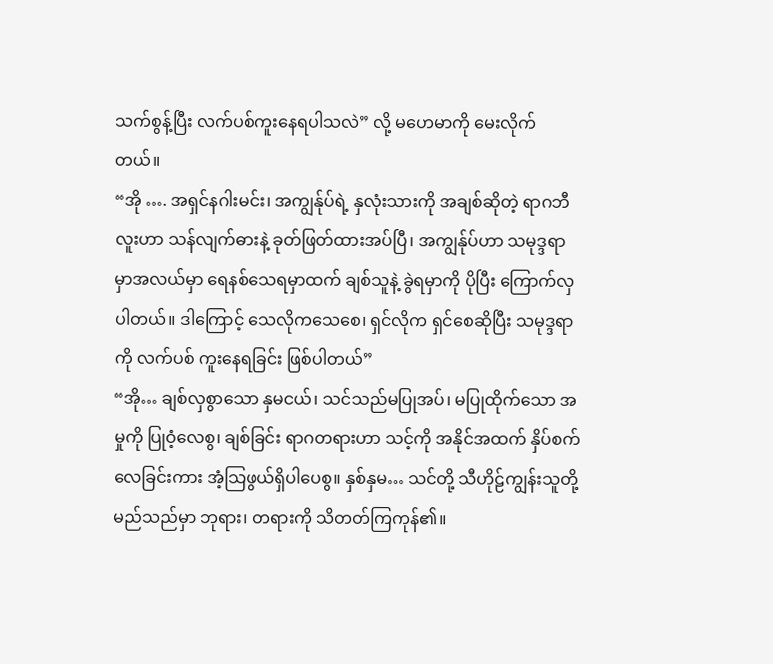သက်စွန့်ပြီး လက်ပစ်ကူးနေရပါသလဲ” လို့ မဟေမာကို မေးလိုက်တယ်။
“အို …. အရှင်နဂါးမင်း၊ အကျွန်ုပ်ရဲ့ နှလုံးသားကို အချစ်ဆိုတဲ့ ရာဂဘီလူးဟာ သန်လျက်ဓားနဲ့ ခုတ်ဖြတ်ထားအပ်ပြီ၊ အကျွန်ုပ်ဟာ သမုဒ္ဒရာမှာအလယ်မှာ ရေနစ်သေရမှာထက် ချစ်သူနဲ့ ခွဲရမှာကို ပိုပြီး ကြောက်လှပါတယ်။ ဒါကြောင့် သေလိုကသေစေ၊ ရှင်လိုက ရှင်စေဆိုပြီး သမုဒ္ဒရာကို လက်ပစ် ကူးနေရခြင်း ဖြစ်ပါတယ်”
“အို… ချစ်လှစွာသော နှမငယ်၊ သင်သည်မပြုအပ်၊ မပြုထိုက်သော အမှုကို ပြုဝံ့လေစွ၊ ချစ်ခြင်း ရာဂတရားဟာ သင့်ကို အနိုင်အထက် နှိပ်စက်လေခြင်းကား အံ့သြဖွယ်ရှိပါပေစွ။ နှစ်နှမ… သင်တို့ သီဟိုဠ်ကျွန်းသူတို့ မည်သည်မှာ ဘုရား၊ တရားကို သိတတ်ကြကုန်၏။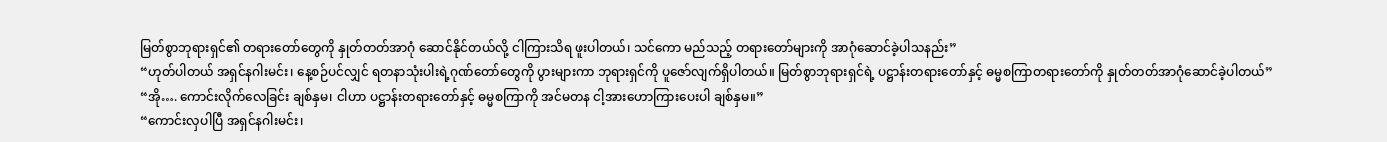မြတ်စွာဘုရားရှင်၏ တရားတော်တွေကို နှုတ်တတ်အာဂုံ ဆောင်နိုင်တယ်လို့ ငါကြားသိရ ဖူးပါတယ်၊ သင်ကော မည်သည့် တရားတော်များကို အာဂုံဆောင်ခဲ့ပါသနည်း”
“ဟုတ်ပါတယ် အရှင်နဂါးမင်း၊ နေ့စဉ်ပင်လျှင် ရတနာသုံးပါးရဲ့ဂုဏ်တော်တွေကို ပွားများကာ ဘုရားရှင်ကို ပူဇော်လျက်ရှိပါတယ်။ မြတ်စွာဘုရားရှင်ရဲ့ ပဋ္ဌာန်းတရားတော်နှင့် ဓမ္မစကြာတရားတော်ကို နှုတ်တတ်အာဂုံဆောင်ခဲ့ပါတယ်”
“အို…. ကောင်းလိုက်လေခြင်း ချစ်နှမ၊ ငါဟာ ပဋ္ဌာန်းတရားတော်နှင့် ဓမ္မစကြာကို အင်မတန ငါ့အားဟောကြားပေးပါ ချစ်နှမ။”
“ကောင်းလှပါပြီ အရှင်နဂါးမင်း၊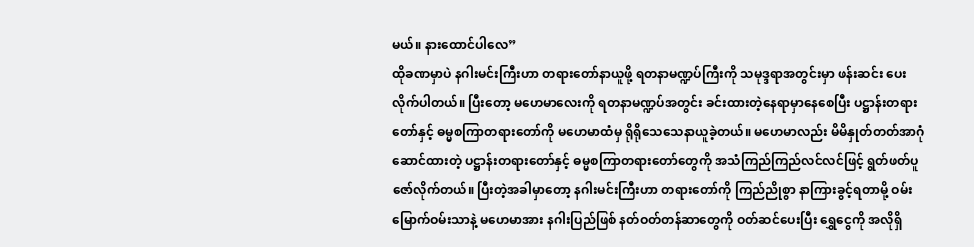မယ်။ နားထောင်ပါလေ”
ထိုခဏမှာပဲ နဂါးမင်းကြီးဟာ တရားတော်နာယူဖို့ ရတနာမဏ္ဍပ်ကြီးကို သမုဒ္ဒရာအတွင်းမှာ ဖန်းဆင်း ပေးလိုက်ပါတယ်။ ပြီးတော့ မဟေမာလေးကို ရတနာမဏ္ဍပ်အတွင်း ခင်းထားတဲ့နေရာမှာနေစေပြီး ပဋ္ဌာန်းတရားတော်နှင့် ဓမ္မစကြာတရားတော်ကို မဟေမာထံမှ ရိုရိုသေသေနာယူခဲ့တယ်။ မဟေမာလည်း မိမိနှုတ်တတ်အာဂုံဆောင်ထားတဲ့ ပဋ္ဌာန်းတရားတော်နှင့် ဓမ္မစကြာတရားတော်တွေကို အသံကြည်ကြည်လင်လင်ဖြင့် ရွတ်ဖတ်ပူဇော်လိုက်တယ်။ ပြီးတဲ့အခါမှာတော့ နဂါးမင်းကြီးဟာ တရားတော်ကို ကြည်ညိုစွာ နာကြားခွင့်ရတာမို့ ဝမ်းမြောက်ဝမ်းသာနဲ့ မဟေမာအား နဂါးပြည်ဖြစ် နတ်ဝတ်တန်ဆာတွေကို ဝတ်ဆင်ပေးပြီး ရွှေငွေကို အလိုရှိ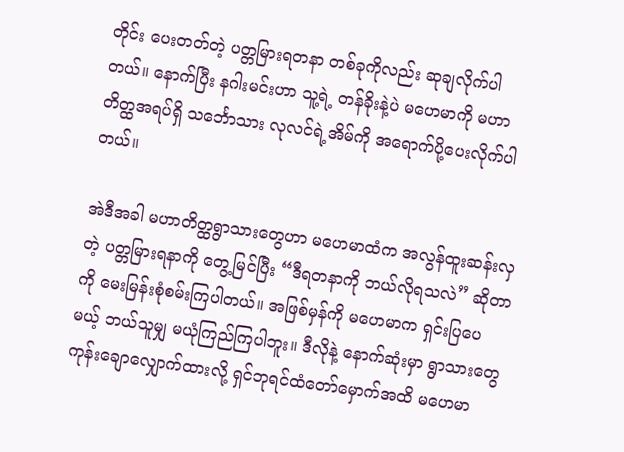တိုင်း ပေးတတ်တဲ့ ပတ္တမြားရတနာ တစ်ခုကိုလည်း ဆုချလိုက်ပါတယ်။ နောက်ပြီး နဂါးမင်းဟာ သူ့ရဲ့ တန်ခိုးနဲ့ပဲ မဟေမာကို မဟာတိတ္ထအရပ်ရှိ သင်္ဘောသား လုလင်ရဲ့အိမ်ကို အရောက်ပို့ပေးလိုက်ပါတယ်။

အဲဒီအခါ မဟာတိတ္ထရွာသားတွေဟာ မဟေမာထံက အလွန်ထူးဆန်းလှတဲ့ ပတ္တမြားရနာကို တွေ့မြင်ပြီး “ဒီရတနာကို ဘယ်လိုရသလဲ” ဆိုတာကို မေးမြန်းစုံစမ်းကြပါတယ်။ အဖြစ်မှန်ကို မဟေမာက ရှင်းပြပေမယ့် ဘယ်သူမျှ မယုံကြည်ကြပါဘူး။ ဒီလိုနဲ့ နောက်ဆုံးမှာ ရွာသားတွေ ကုန်းချောလျှောက်ထားလို့ ရှင်ဘုရင်ထံတော်မှောက်အထိ မဟေမာ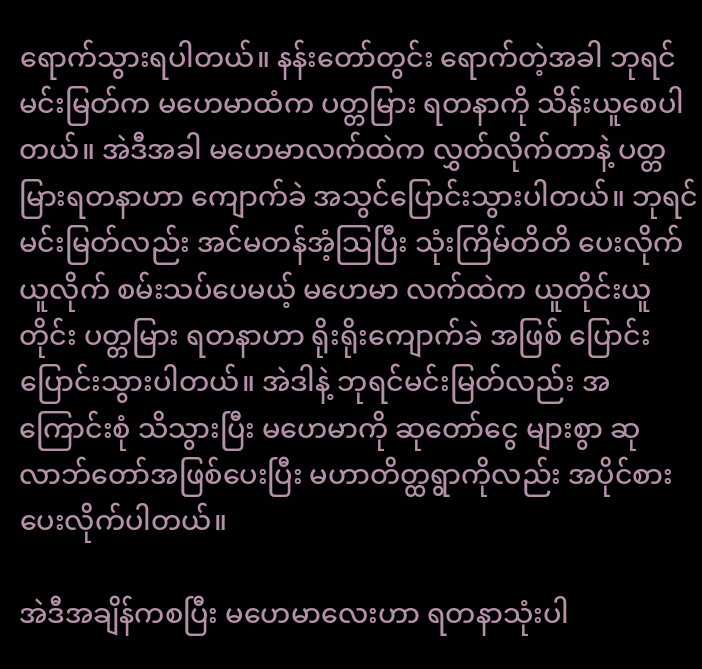ရောက်သွားရပါတယ်။ နန်းတော်တွင်း ရောက်တဲ့အခါ ဘုရင်မင်းမြတ်က မဟေမာထံက ပတ္တမြား ရတနာကို သိန်းယူစေပါတယ်။ အဲဒီအခါ မဟေမာလက်ထဲက လွှတ်လိုက်တာနဲ့ ပတ္တမြားရတနာဟာ ကျောက်ခဲ အသွင်ပြောင်းသွားပါတယ်။ ဘုရင်မင်းမြတ်လည်း အင်မတန်အံ့သြပြီး သုံးကြိမ်တိတိ ပေးလိုက်ယူလိုက် စမ်းသပ်ပေမယ့် မဟေမာ လက်ထဲက ယူတိုင်းယူတိုင်း ပတ္တမြား ရတနာဟာ ရိုးရိုးကျောက်ခဲ အဖြစ် ပြောင်းပြောင်းသွားပါတယ်။ အဲဒါနဲ့ ဘုရင်မင်းမြတ်လည်း အကြောင်းစုံ သိသွားပြီး မဟေမာကို ဆုတော်ငွေ များစွာ ဆုလာဘ်တော်အဖြစ်ပေးပြီး မဟာတိတ္ထရွာကိုလည်း အပိုင်စားပေးလိုက်ပါတယ်။

အဲဒီအချိန်ကစပြီး မဟေမာလေးဟာ ရတနာသုံးပါ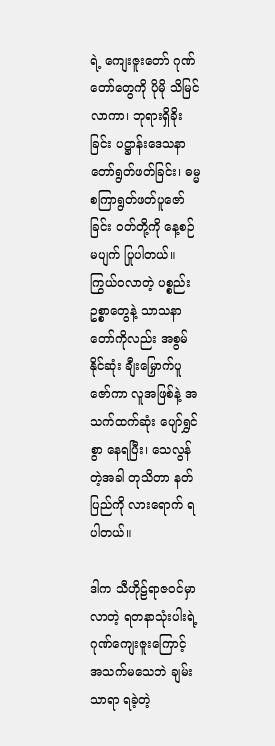ရဲ့ ကျေးဇူးတော် ဂုဏ်တော်တွေကို ပိုမို သိမြင်လာကာ၊ ဘုရားရှိခိုးခြင်း ပဋ္ဌာန်းဒေသနာတော်ရွတ်ဖတ်ခြင်း၊ ဓမ္မစကြာရွတ်ဖတ်ပူဇော်ခြင်း ဝတ်တို့ကို နေ့စဉ်မပျက် ပြုပါတယ်။ ကြွယ်ဝလာတဲ့ ပစ္စည်းဥစ္စာတွေနဲ့ သာသနာတော်ကိုလည်း အစွမ်နိုင်ဆုံး ချီးမြှောက်ပူဇော်ကာ လူအဖြစ်နဲ့ အသက်ထက်ဆုံး ပျော်ရွှင်စွာ နေရပြီး၊ သေလွန်တဲ့အခါ တုသိတာ နတ်ပြည်ကို လားရောက် ရပါတယ်။

ဒါက သီဟိုဠ်ရာဇဝင်မှာလာတဲ့ ရတနာသုံးပါးရဲ့ ဂုဏ်ကျေးဇူးကြောင့် အသက်မသေဘဲ ချမ်းသာရာ ရခဲ့တဲ့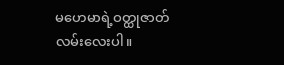မဟေမာရဲ့ဝတ္ထုဇာတ်လမ်းလေးပါ။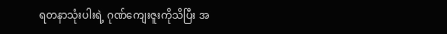ရတနာသုံးပါးရဲ့ ဂုဏ်ကျေးဇူးကိုသိပြီး အ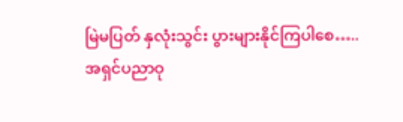မြဲမပြတ် နှလုံးသွင်း ပွားများနိုင်ကြပါစေ…..
အရှင်ပညာဝု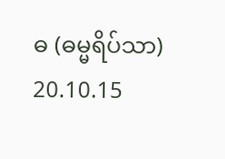ဓ (ဓမ္မရိပ်သာ) 20.10.15